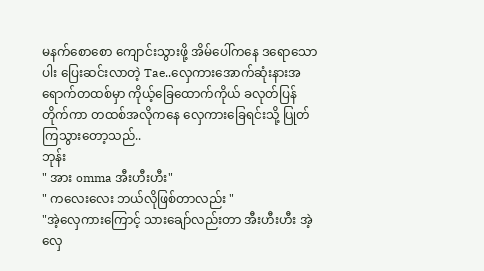မနက်စောစော ကျောင်းသွားဖို့ အိမ်ပေါ်ကနေ ဒရောသောပါး ပြေးဆင်းလာတဲ့ Tae..လှေကားအောက်ဆုံးနားအရောက်တထစ်မှာ ကိုယ့်ခြေထောက်ကိုယ် ခလုတ်ပြန်တိုက်ကာ တထစ်အလိုကနေ လှေကားခြေရင်းသို့ ပြုတ်ကြသွားတော့သည်..
ဘုန်း
" အား omma အီးဟီးဟီး"
" ကလေးလေး ဘယ်လိုဖြစ်တာလည်း "
"အဲ့လှေကားကြောင့် သားချော်လည်းတာ အီးဟီးဟီး အဲ့လှေ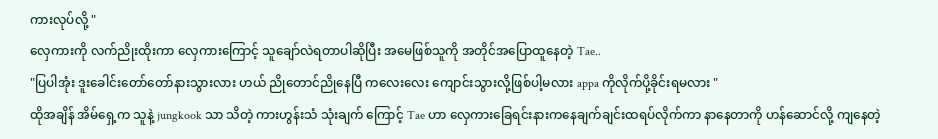ကားလုပ်လို့ "
လှေကားကို လက်ညိုးထိုးကာ လှေကားကြောင့် သူချော်လဲရတာပါဆိုပြီး အမေဖြစ်သူကို အတိုင်အပြောထူနေတဲ့ Tae..
"ပြပါအုံး ဒူးခေါင်းတော်တော်နားသွားလား ဟယ် ညိုတောင်ညိုနေပြီ ကလေးလေး ကျောင်းသွားလို့ဖြစ်ပါ့မလား appa ကိုလိုက်ပို့ခိုင်းရမလား "
ထိုအချိန် အိမ်ရှေ့က သူနဲ့ jungkook သာ သိတဲ့ ကားဟွန်းသံ သုံးချက် ကြောင့် Tae ဟာ လှေကားခြေရင်းနားကနေချက်ချင်းထရပ်လိုက်ကာ နာနေတာကို ဟန်ဆောင်လို့ ကျနေတဲ့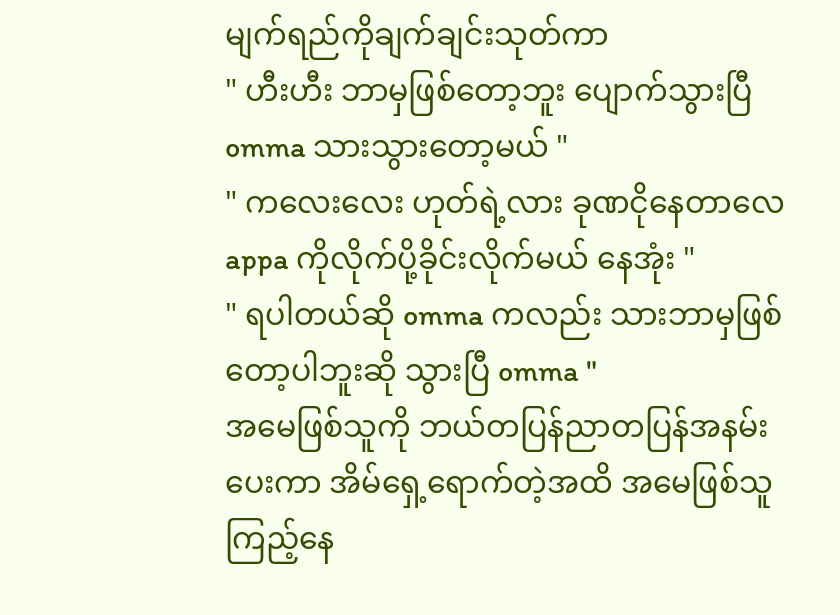မျက်ရည်ကိုချက်ချင်းသုတ်ကာ
" ဟီးဟီး ဘာမှဖြစ်တော့ဘူး ပျောက်သွားပြီ omma သားသွားတော့မယ် "
" ကလေးလေး ဟုတ်ရဲ့လား ခုဏငိုနေတာလေ appa ကိုလိုက်ပို့ခိုင်းလိုက်မယ် နေအုံး "
" ရပါတယ်ဆို omma ကလည်း သားဘာမှဖြစ်တော့ပါဘူးဆို သွားပြီ omma "
အမေဖြစ်သူကို ဘယ်တပြန်ညာတပြန်အနမ်းပေးကာ အိမ်ရှေ့ရောက်တဲ့အထိ အမေဖြစ်သူကြည့်နေ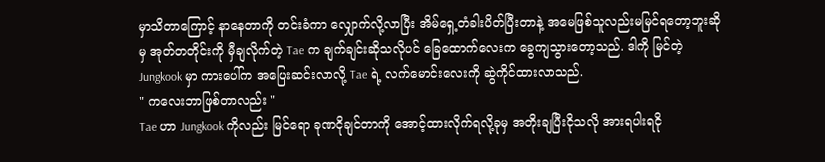မှာသိတာကြောင့် နာနေတာကို တင်းခံကာ လျှောက်လို့လာပြီး အိမ်ရှေ့တံခါးပိတ်ပြီးတာနဲ့ အမေဖြစ်သူလည်းမမြင်ရတော့ဘူးဆိုမှ အုတ်တတိုင်းကို မှီချလိုက်တဲ့ Tae က ချက်ချင်းဆိုသလိုပင် ခြေထောက်လေးက ခွေကျသွားတော့သည်. ဒါကို မြင်တဲ့ Jungkook မှာ ကားပေါ်က အပြေးဆင်းလာလို့ Tae ရဲ့ လက်မောင်းလေးကို ဆွဲကိုင်ထားလာသည်.
" ကလေးဘာဖြစ်တာလည်း "
Tae ဟာ Jungkook ကိုလည်း မြင်ရော ခုဏငိုချင်တာကို အောင့်ထားလိုက်ရလို့ခုမှ အတိုးချပြီးငိုသလို အားရပါးရငို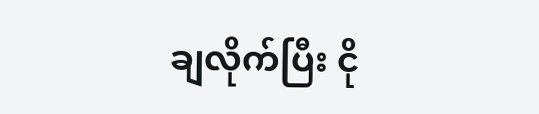ချလိုက်ပြီး ငို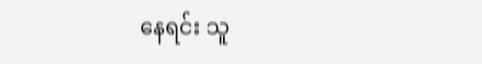နေရင်း သူ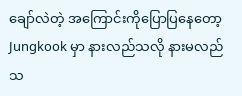ချော်လဲတဲ့ အကြောင်းကိုပြောပြနေတော့ Jungkook မှာ နားလည်သလို နားမလည်သ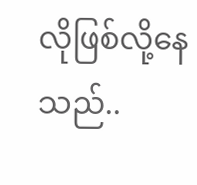လိုဖြစ်လို့နေသည်..